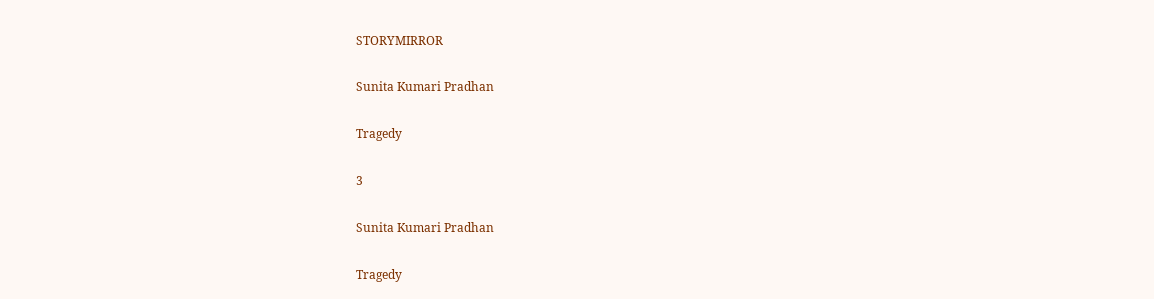STORYMIRROR

Sunita Kumari Pradhan

Tragedy

3

Sunita Kumari Pradhan

Tragedy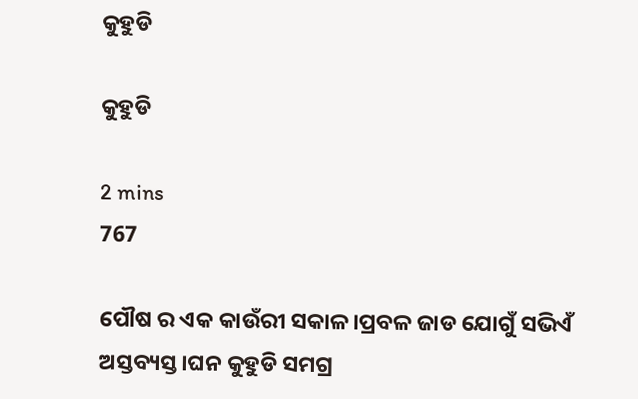କୁହୁଡି

କୁହୁଡି

2 mins
767

ପୌଷ ର ଏକ କାଉଁରୀ ସକାଳ।ପ୍ରବଳ ଜାଡ ଯୋଗୁଁ ସଭିଏଁ ଅସ୍ତବ୍ୟସ୍ତ।ଘନ କୁହୁଡି ସମଗ୍ର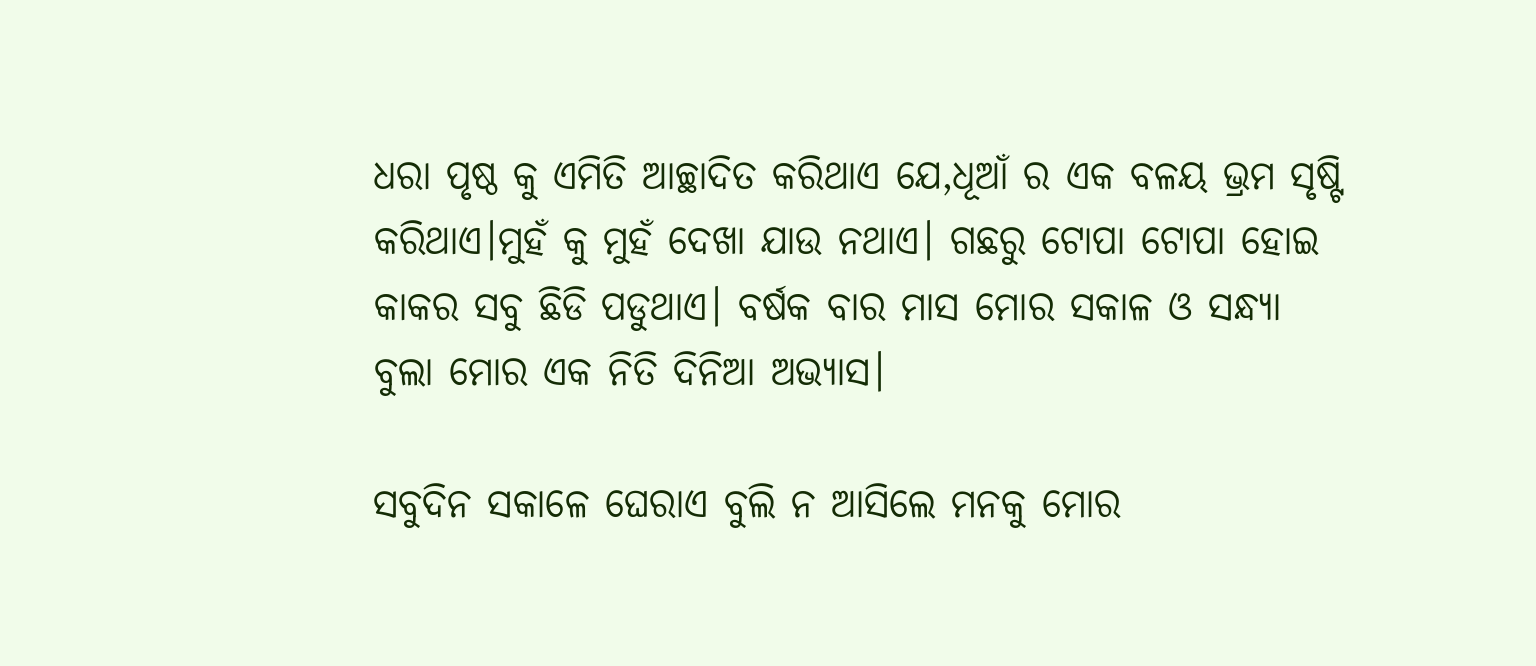ଧରା ପୃଷ୍ଠ କୁ ଏମିତି ଆଚ୍ଛାଦିତ କରିଥାଏ ଯେ,ଧୂଆଁ ର ଏକ ବଳୟ ଭ୍ରମ ସୃଷ୍ଟି କରିଥାଏ।ମୁହଁ କୁ ମୁହଁ ଦେଖା ଯାଉ ନଥାଏ। ଗଛରୁ ଟୋପା ଟୋପା ହୋଇ କାକର ସବୁ ଛିଡି ପଡୁଥାଏ। ବର୍ଷକ ବାର ମାସ ମୋର ସକାଳ ଓ ସନ୍ଧ୍ୟା ବୁଲା ମୋର ଏକ ନିତି ଦିନିଆ ଅଭ୍ୟାସ।

ସବୁଦିନ ସକାଳେ ଘେରାଏ ବୁଲି ନ ଆସିଲେ ମନକୁ ମୋର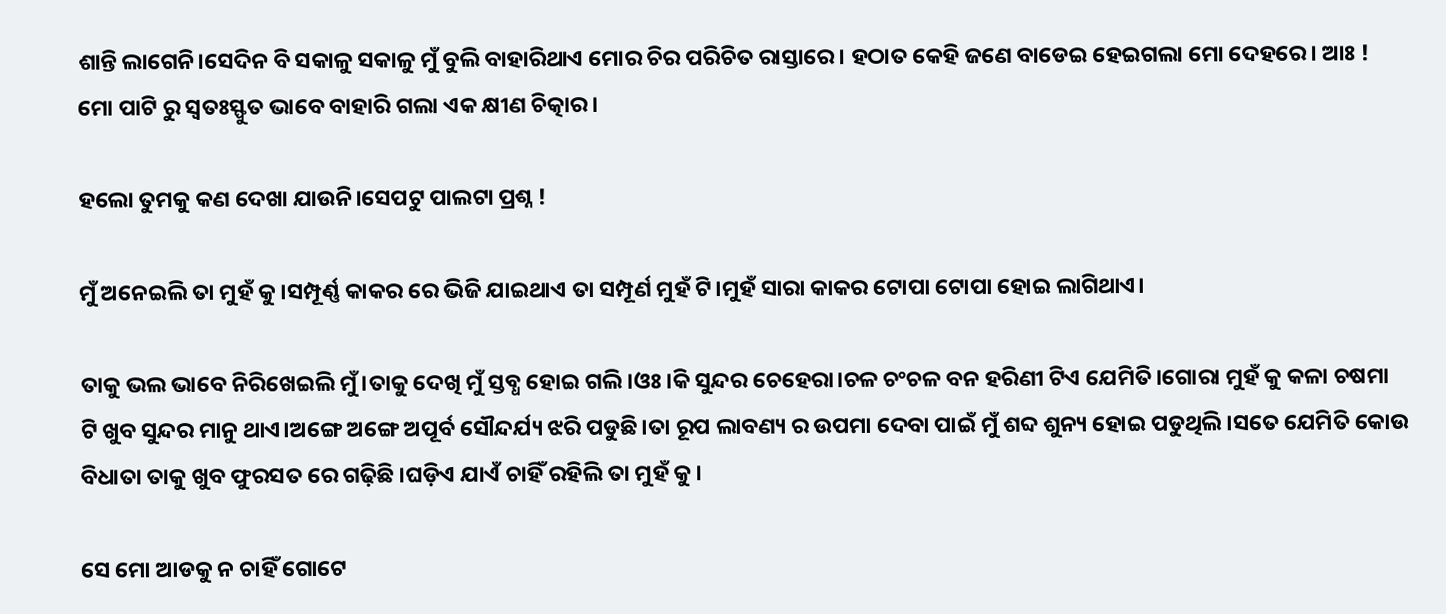ଶାନ୍ତି ଲାଗେନି।ସେଦିନ ବି ସକାଳୁ ସକାଳୁ ମୁଁ ବୁଲି ବାହାରିଥାଏ ମୋର ଚିର ପରିଚିତ ରାସ୍ତାରେ। ହଠାତ କେହି ଜଣେ ବାଡେଇ ହେଇଗଲା ମୋ ଦେହରେ। ଆଃ ! ମୋ ପାଟି ରୁ ସ୍ୱତଃସ୍ଫୁତ ଭାବେ ବାହାରି ଗଲା ଏକ କ୍ଷୀଣ ଚିତ୍କାର।

ହଲୋ ତୁମକୁ କଣ ଦେଖା ଯାଉନି।ସେପଟୁ ପାଲଟା ପ୍ରଶ୍ନ !

ମୁଁ ଅନେଇଲି ତା ମୁହଁ କୁ।ସମ୍ପୂର୍ଣ୍ଣ କାକର ରେ ଭିଜି ଯାଇଥାଏ ତା ସମ୍ପୂର୍ଣ ମୁହଁ ଟି।ମୁହଁ ସାରା କାକର ଟୋପା ଟୋପା ହୋଇ ଲାଗିଥାଏ।

ତାକୁ ଭଲ ଭାବେ ନିରିଖେଇଲି ମୁଁ।ତାକୁ ଦେଖି ମୁଁ ସ୍ତବ୍ଧ ହୋଇ ଗଲି।ଓଃ।କି ସୁନ୍ଦର ଚେହେରା।ଚଳ ଚଂଚଳ ବନ ହରିଣୀ ଟିଏ ଯେମିତି।ଗୋରା ମୁହଁ କୁ କଳା ଚଷମା ଟି ଖୁବ ସୁନ୍ଦର ମାନୁ ଥାଏ।ଅଙ୍ଗେ ଅଙ୍ଗେ ଅପୂର୍ବ ସୌନ୍ଦର୍ଯ୍ୟ ଝରି ପଡୁଛି।ତା ରୂପ ଲାବଣ୍ୟ ର ଉପମା ଦେବା ପାଇଁ ମୁଁ ଶବ୍ଦ ଶୁନ୍ୟ ହୋଇ ପଡୁଥିଲି।ସତେ ଯେମିତି କୋଉ ବିଧାତା ତାକୁ ଖୁବ ଫୁରସତ ରେ ଗଢ଼ିଛି ।ଘଡ଼ିଏ ଯାଏଁ ଚାହିଁ ରହିଲି ତା ମୁହଁ କୁ।

ସେ ମୋ ଆଡକୁ ନ ଚାହିଁ ଗୋଟେ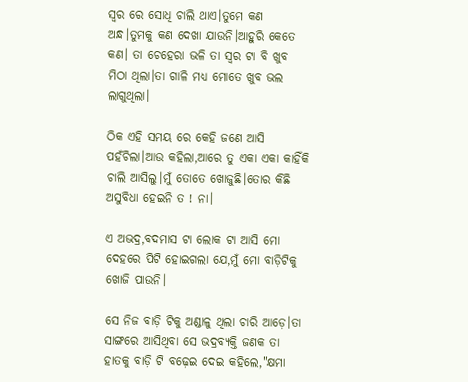ସ୍ୱର ରେ ସୋଧି ଚାଲି ଥାଏ।ତୁମେ କଣ ଅନ୍ଧ।ତୁମକୁ କଣ ଦେଖା ଯାଉନି।ଆହୁରି କେତେ କଣ। ତା ଚେହେରା ଭଳି ତା ସ୍ୱର ଟା ବି ଖୁବ ମିଠା ଥିଲା।ତା ଗାଳି ମଧ୍ୟ ମୋତେ ଖୁବ ଭଲ ଲାଗୁଥିଲା।

ଠିକ ଏହି ସମୟ ରେ କେହି ଜଣେ ଆସି ପହଁଚିଲା।ଆଉ କହିଲା,ଆରେ ତୁ ଏକା ଏକା କାହିଁକି ଚାଲି ଆସିଲୁ।ମୁଁ ତୋତେ ଖୋଜୁଛି।ତୋର କିଛି ଅସୁବିଧା ହେଇନି ତ ! ନା।

ଏ ଅଭଦ୍ର,ବଦମାସ ଟା ଲୋକ ଟା ଆସି ମୋ ଦେହରେ ପିଟି ହୋଇଗଲା ଯେ,ମୁଁ ମୋ ବାଡ଼ିଟିକୁ ଖୋଜି ପାଉନି।

ସେ ନିଜ ବାଡ଼ି ଟିକୁ ଅଣ୍ଡାଳୁ ଥିଲା ଚାରି ଆଡ଼େ।ତା ସାଙ୍ଗରେ ଆସିଥିବା ସେ ଭଦ୍ରବ୍ୟକ୍ତି ଜଣକ ତା ହାତକୁ ବାଡ଼ି ଟି ବଢ଼େଇ ଦେଇ କହିଲେ,"କ୍ଷମା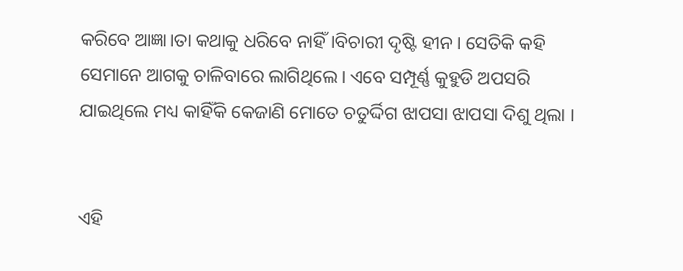କରିବେ ଆଜ୍ଞା।ତା କଥାକୁ ଧରିବେ ନାହିଁ।ବିଚାରୀ ଦୃଷ୍ଟି ହୀନ। ସେତିକି କହି ସେମାନେ ଆଗକୁ ଚାଳିବାରେ ଲାଗିଥିଲେ। ଏବେ ସମ୍ପୂର୍ଣ୍ଣ କୁହୁଡି ଅପସରି ଯାଇଥିଲେ ମଧ୍ୟ କାହିଁକି କେଜାଣି ମୋତେ ଚତୁର୍ଦ୍ଦିଗ ଝାପସା ଝାପସା ଦିଶୁ ଥିଲା ।


ଏହି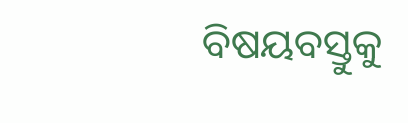ବିଷୟବସ୍ତୁକୁ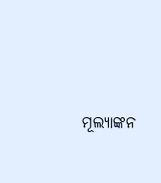ମୂଲ୍ୟାଙ୍କନ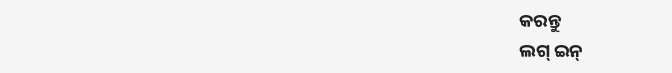କରନ୍ତୁ
ଲଗ୍ ଇନ୍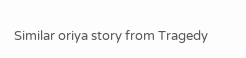Similar oriya story from Tragedy